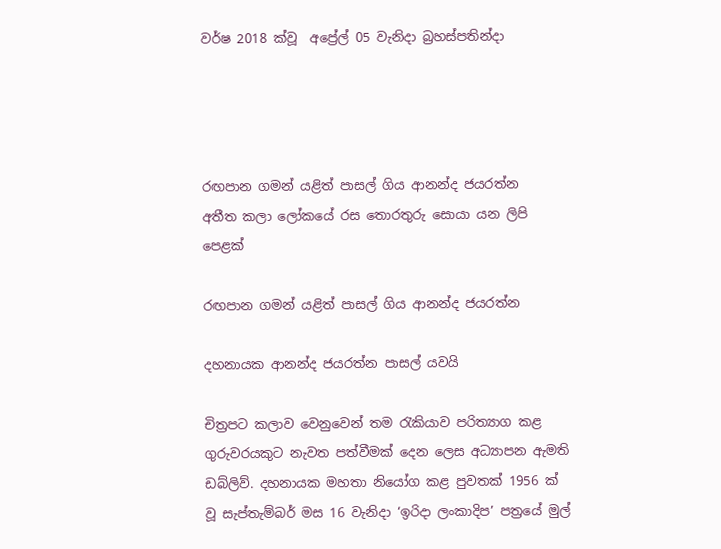වර්ෂ 2018 ක්වූ  අප්‍රේල් 05 වැනිදා බ්‍රහස්පතින්දා




රඟපාන ගමන් යළිත් පාසල් ගිය ආනන්ද ජයරත්න
අතීත කලා ලෝකයේ රස තොරතුරු සොයා යන ලිපි පෙළක්

රඟපාන ගමන් යළිත් පාසල් ගිය ආනන්ද ජයරත්න

දහනායක ආනන්ද ජයරත්න පාසල් යවයි

චිත්‍රපට කලාව වෙනුවෙන් තම රැකියාව පරිත්‍යාග කළ ගුරුවරයකුට නැවත පත්වීමක් දෙන ලෙස අධ්‍යාපන ඇමති ඩබ්ලිව්. දහනායක මහතා නියෝග කළ පුවතක් 1956 ක් වූ සැප්තැම්බර් මස 16 වැනිදා ‘ඉරිදා ලංකාදිප’ පත්‍රයේ මුල්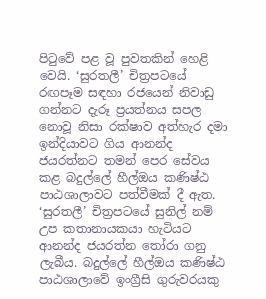පිටුවේ පළ වූ පුවතකින් හෙළි වෙයි. ‘සුරතලී’ චිත්‍රපටයේ රඟපෑම සඳහා රජයෙන් නිවාඩු ගන්නට දැරූ ප්‍රයත්නය සපල නොවූ නිසා රක්ෂාව අත්හැර දමා ඉන්දියාවට ගිය ආනන්ද ජයරත්නට තමන් පෙර සේවය කළ බදුල්ලේ හීල්ඔය කණිෂ්ඨ පාඨශාලාවට පත්වීමක් දී ඇත. ‘සුරතලී’ චිත්‍රපටයේ සුනිල් නම් උප කතානායකයා හැටියට ආනන්ද ජයරත්න තෝරා ගනු ලැබීය. බදුල්ලේ හීල්ඔය කණිෂ්ඨ පාඨශාලාවේ ඉංග්‍රීසි ගුරුවරයකු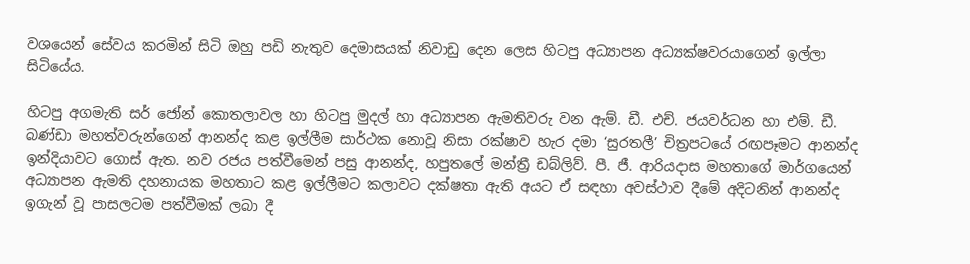වශයෙන් සේවය කරමින් සිටි ඔහු පඩි නැතුව දෙමාසයක් නිවාඩු දෙන ලෙස හිටපු අධ්‍යාපන අධ්‍යක්ෂවරයාගෙන් ඉල්ලා සිටියේය.

හිටපු අගමැති සර් ජෝන් කොතලාවල හා හිටපු මුදල් හා අධ්‍යාපන ඇමතිවරු වන ඇම්. ඩී. එච්. ජයවර්ධන හා එම්. ඩී. බණ්ඩා මහත්වරුන්ගෙන් ආනන්ද කළ ඉල්ලීම සාර්ථක නොවූ නිසා රක්ෂාව හැර දමා ‘සුරතලී’ චිත්‍රපටයේ රඟපෑමට ආනන්ද ඉන්දියාවට ගොස් ඇත. නව රජය පත්වීමෙන් පසු ආනන්ද, හපුතලේ මන්ත්‍රී ඩබ්ලිව්. පී. ජී. ආරියදාස මහතාගේ මාර්ගයෙන් අධ්‍යාපන ඇමති දහනායක මහතාට කළ ඉල්ලීමට කලාවට දක්ෂතා ඇති අයට ඒ සඳහා අවස්ථාව දීමේ අදිටනින් ආනන්ද ඉගැන් වූ පාසලටම පත්වීමක් ලබා දී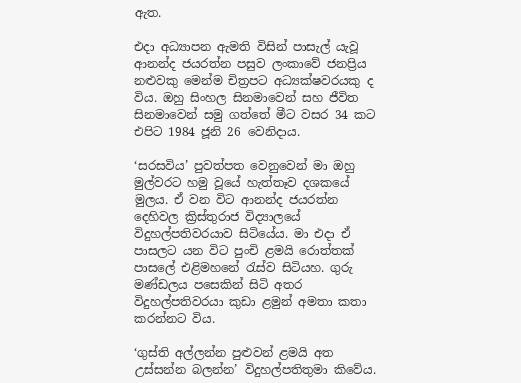ඇත.

එදා අධ්‍යාපන ඇමති විසින් පාසැල් යැවූ ආනන්ද ජයරත්න පසුව ලංකාවේ ජනප්‍රිය නළුවකු මෙන්ම චිත්‍රපට අධ්‍යක්ෂවරයකු ද විය. ඔහු සිංහල සිනමාවෙන් සහ ජීවිත සිනමාවෙන් සමු ගත්තේ මීට වසර 34 කට එපිට 1984 ජූනි 26 වෙනිදාය.

‘සරසවිය’ පුවත්පත වෙනුවෙන් මා ඔහු මුල්වරට හමු වූයේ හැත්තෑව දශකයේ මුලය. ඒ වන විට ආනන්ද ජයරත්න දෙහිවල ක්‍රිස්තුරාජ විද්‍යාලයේ විදුහල්පතිවරයාව සිටියේය. මා එදා ඒ පාසලට යන විට පුංචි ළමයි රොත්තක් පාසලේ එළිමහනේ රැස්ව සිටියහ. ගුරු මණ්ඩලය පසෙකින් සිටි අතර විදුහල්පතිවරයා කුඩා ළමුන් අමතා කතා කරන්නට විය.

‘ගුස්ති අල්ලන්න පුළුවන් ළමයි අත උස්සන්න බලන්න’ විදුහල්පතිතුමා කිවේය.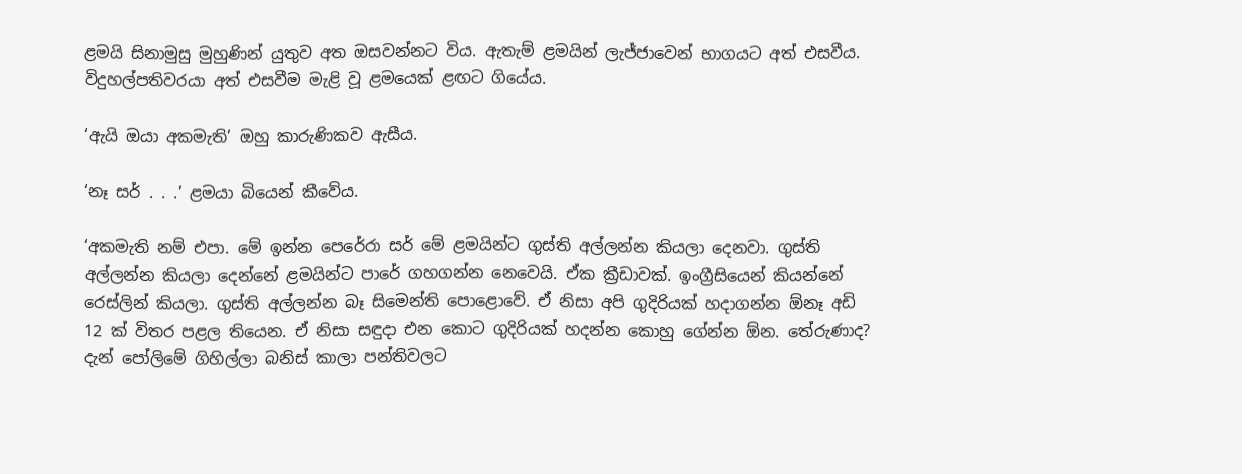ළමයි සිනාමුසු මුහුණින් යුතුව අත ඔසවන්නට විය. ඇතැම් ළමයින් ලැජ්ජාවෙන් භාගයට අත් එසවීය. විදුහල්පතිවරයා අත් එසවීම මැළි වූ ළමයෙක් ළඟට ගියේය.

‘ඇයි ඔයා අකමැති’ ඔහු කාරුණිකව ඇසීය.

‘නෑ සර් . . .’ ළමයා බියෙන් කීවේය.

‘අකමැති නම් එපා. මේ ඉන්න පෙරේරා සර් මේ ළමයින්ට ගුස්ති අල්ලන්න කියලා දෙනවා. ගුස්ති අල්ලන්න කියලා දෙන්නේ ළමයින්ට පාරේ ගහගන්න නෙවෙයි. ඒක ක්‍රීඩාවක්. ඉංග්‍රීසියෙන් කියන්නේ රෙස්ලින් කියලා. ගුස්ති අල්ලන්න බෑ සිමෙන්ති පොළොවේ. ඒ නිසා අපි ගුදිරියක් හදාගන්න ඕනෑ අඩි 12 ක් විතර පළල තියෙන. ඒ නිසා සඳුදා එන කොට ගුදිරියක් හදන්න කොහු ගේන්න ඕන. තේරුණාද? දැන් පෝලිමේ ගිහිල්ලා බනිස් කාලා පන්තිවලට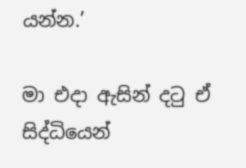යන්න.’

මා එදා ඇසින් දටු ඒ සිද්ධියෙන්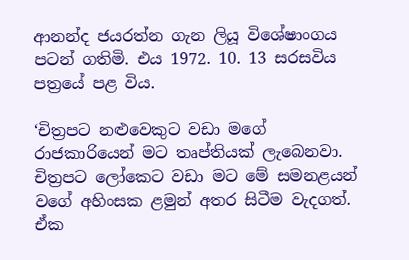ආනන්ද ජයරත්න ගැන ලියූ විශේෂාංගය පටන් ගතිමි. එය 1972. 10. 13 සරසවිය පත්‍රයේ පළ විය.

‘චිත්‍රපට නළුවෙකුට වඩා මගේ රාජකාරියෙන් මට තෘප්තියක් ලැබෙනවා. චිත්‍රපට ලෝකෙට වඩා මට මේ සමනළයන් වගේ අහිංසක ළමුන් අතර සිටීම වැදගත්. ඒක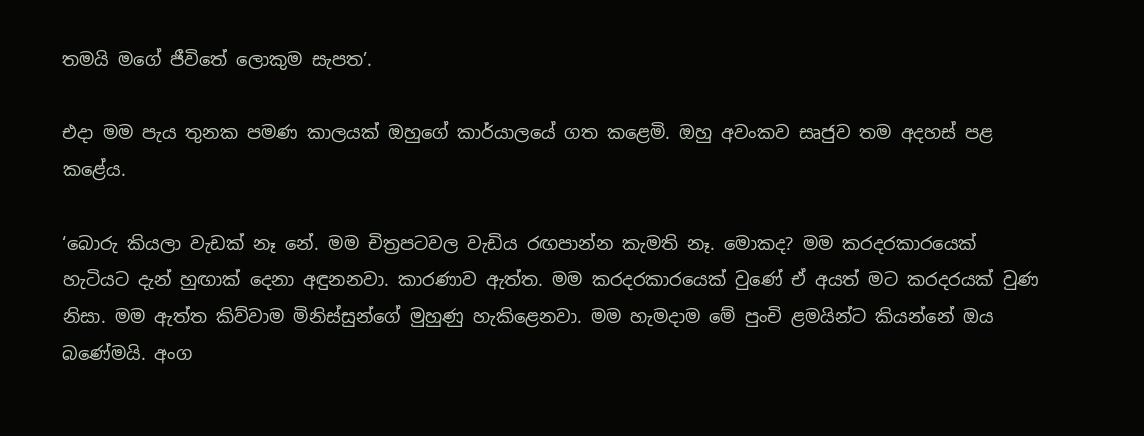තමයි මගේ ජීවිතේ ලොකුම සැපත’.

එදා මම පැය තුනක පමණ කාලයක් ඔහුගේ කාර්යාලයේ ගත කළෙමි. ඔහු අවංකව සෘජුව තම අදහස් පළ කළේය.

‘බොරු කියලා වැඩක් නෑ නේ. මම චිත්‍රපටවල වැඩිය රඟපාන්න කැමති නෑ. මොකද? මම කරදරකාරයෙක් හැටියට දැන් හුඟාක් දෙනා අඳුනනවා. කාරණාව ඇත්ත. මම කරදරකාරයෙක් වුණේ ඒ අයත් මට කරදරයක් වුණ නිසා. මම ඇත්ත කිව්වාම මිනිස්සුන්ගේ මුහුණු හැකිළෙනවා. මම හැමදාම මේ පුංචි ළමයින්ට කියන්නේ ඔය බණේමයි. අංග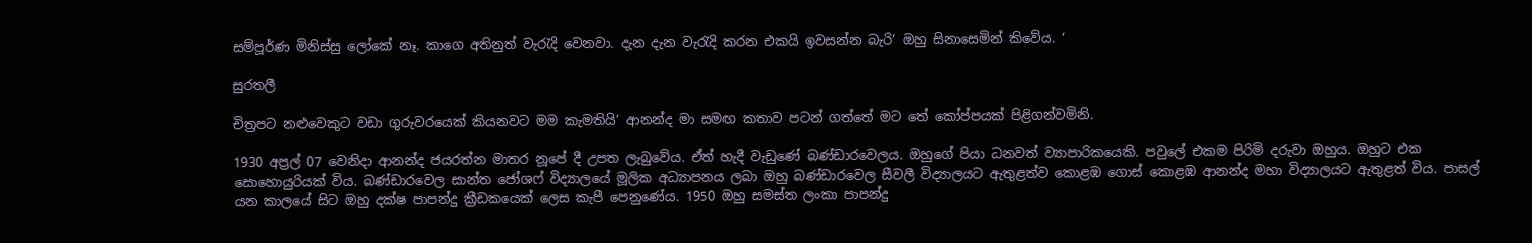සම්පූර්ණ මිනිස්සු ලෝකේ නෑ. කාගෙ අතිනුත් වැරැදි වෙනවා. දැන දැන වැරැදි කරන එකයි ඉවසන්න බැරි’ ඔහු සිනාසෙමින් කිවේය. ‘

සුරතලී

චිත්‍රපට නළුවෙකුට වඩා ගුරුවරයෙක් කියනවට මම කැමතියි’ ආනන්ද මා සමඟ කතාව පටන් ගත්තේ මට තේ කෝප්පයක් පිළිගන්වමිනි.

1930 අප්‍රල් 07 වෙනිදා ආනන්ද ජයරත්න මාතර නූපේ දී උපත ලැබුවේය. ඒත් හැදී වැඩුණේ බණ්ඩාරවෙලය. ඔහුගේ පියා ධනවත් ව්‍යාපාරිකයෙකි. පවුලේ එකම පිරිමි දරුවා ඔහුය. ඔහුට එක සොහොයුරියක් විය. බණ්ඩාරවෙල සාන්ත ජෝශෆ් විද්‍යාලයේ මූලික අධ්‍යාපනය ලබා ඔහු බණ්ඩාරවෙල සීවලී විද්‍යාලයට ඇතුළත්ව කොළඹ ගොස් කොළඹ ආනන්ද මහා විද්‍යාලයට ඇතුළත් විය. පාසල් යන කාලයේ සිට ඔහු දක්ෂ පාපන්දු ක්‍රීඩකයෙක් ලෙස කැපී පෙනුණේය. 1950 ඔහු සමස්ත ලංකා පාපන්දු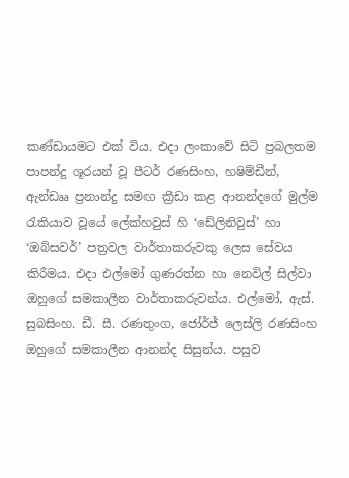කණ්ඩායමට එක් විය. එදා ලංකාවේ සිටි ප්‍රබලතම පාපන්දු ශූරයන් වූ පීටර් රණසිංහ, හෂිම්ඩීන්, ඇන්ඩෲ ප්‍රනාන්දු සමඟ ක්‍රීඩා කළ ආනන්දගේ මුල්ම රැකියාව වූයේ ලේක්හවුස් හි ‘ඩේලිනිවුස්’ හා ‘ඔබ්සවර්’ පත්‍රවල වාර්තාකරුවකු ලෙස සේවය කිරීමය. එදා එල්මෝ ගුණරත්න හා නෙවිල් සිල්වා ඔහුගේ සමකාලීන වාර්තාකරුවන්ය. එල්මෝ, ඇස්. සුබසිංහ. ඩී. සී. රණතුංග, ජෝර්ජ් ලෙස්ලි රණසිංහ ඔහුගේ සමකාලීන ආනන්ද සිසුන්ය. පසුව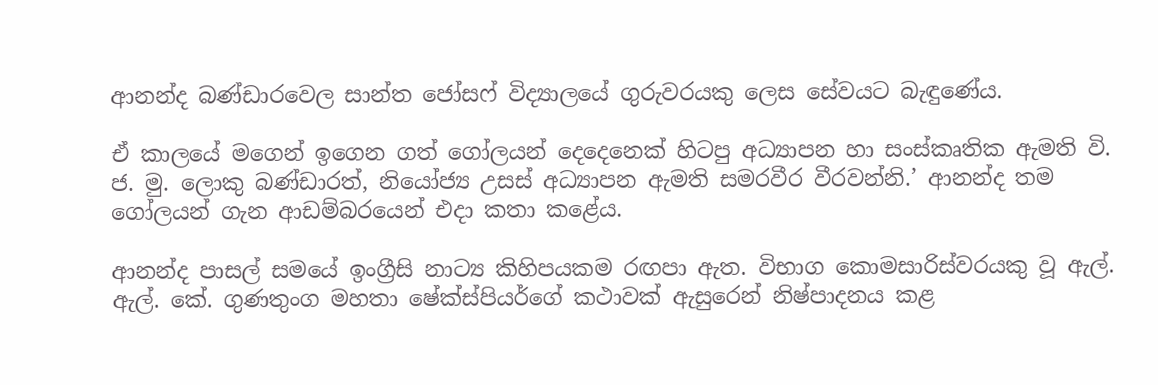ආනන්ද බණ්ඩාරවෙල සාන්ත ජෝසෆ් විද්‍යාලයේ ගුරුවරයකු ලෙස සේවයට බැඳුණේය.

ඒ කාලයේ මගෙන් ඉගෙන ගත් ගෝලයන් දෙදෙනෙක් හිටපු අධ්‍යාපන හා සංස්කෘතික ඇමති වි. ජ. මු. ලොකු බණ්ඩාරත්, නියෝජ්‍ය උසස් අධ්‍යාපන ඇමති සමරවීර වීරවන්නි.’ ආනන්ද තම ගෝලයන් ගැන ආඩම්බරයෙන් එදා කතා කළේය.

ආනන්ද පාසල් සමයේ ඉංග්‍රීසි නාට්‍ය කිහිපයකම රඟපා ඇත. විභාග කොමසාරිස්වරයකු වූ ඇල්. ඇල්. කේ. ගුණතුංග මහතා ෂේක්ස්පියර්ගේ කථාවක් ඇසුරෙන් නිෂ්පාදනය කළ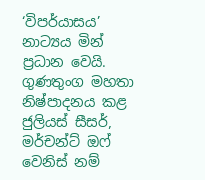‘විපර්යාසය’ නාට්‍යය මින් ප්‍රධාන වෙයි. ගුණතුංග මහතා නිෂ්පාදනය කළ ජුලියස් සීසර්, මර්චන්ට් ඔෆ් වෙනිස් නම්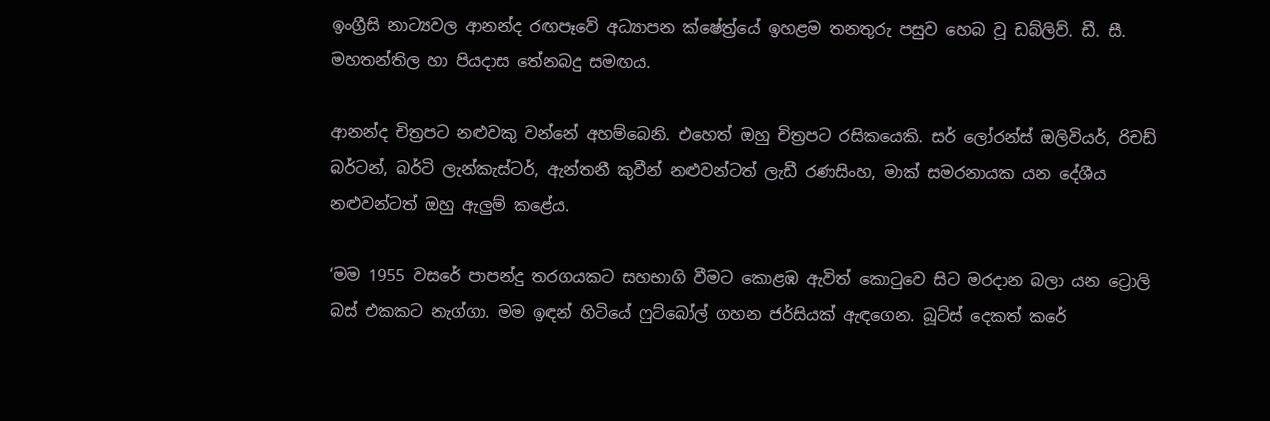ඉංග්‍රීසි නාට්‍යවල ආනන්ද රඟපෑවේ අධ්‍යාපන ක්ෂේත්‍ර්යේ ඉහළම තනතුරු පසුව හෙබ වූ ඩබ්ලිව්. ඩී. සී. මහතන්තිල හා පියදාස තේනබදු සමඟය.

ආනන්ද චිත්‍රපට නළුවකු වන්නේ අහම්බෙනි. එහෙත් ඔහු චිත්‍රපට රසිකයෙකි. සර් ලෝරන්ස් ඔලිවියර්, රිචඩ් බර්ටන්, බර්ටි ලැන්කැස්ටර්, ඇන්තනී කුවීන් නළුවන්ටත් ලැඩී රණසිංහ, මාක් සමරනායක යන දේශීය නළුවන්ටත් ඔහු ඇලුම් කළේය.

‘මම 1955 වසරේ පාපන්දු තරගයකට සහභාගි වීමට කොළඹ ඇවිත් කොටුවෙ සිට මරදාන බලා යන ට්‍රොලි බස් එකකට නැග්ගා. මම ඉඳන් හිටියේ ෆුට්බෝල් ගහන ජර්සියක් ඇඳගෙන. බූට්ස් දෙකත් කරේ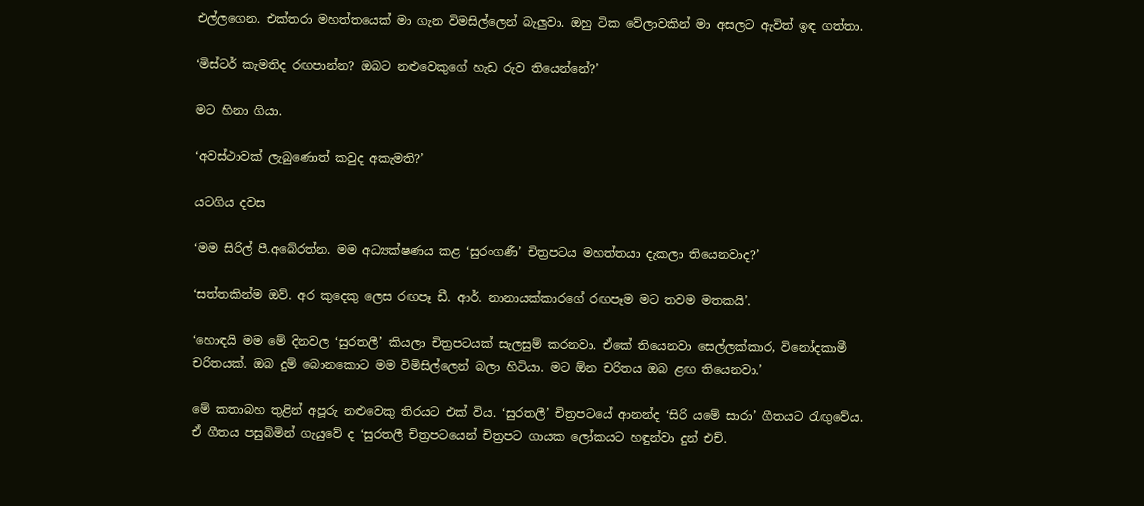එල්ලගෙන. එක්තරා මහත්තයෙක් මා ගැන විමසිල්ලෙන් බැලුවා. ඔහු ටික වේලාවකින් මා අසලට ඇවිත් ඉඳ ගත්තා.

‘මිස්ටර් කැමතිද රඟපාන්න? ඔබට නළුවෙකුගේ හැඩ රුව තියෙන්නේ?’

මට හිනා ගියා.

‘අවස්ථාවක් ලැබුණොත් කවුද අකැමති?’

යටගිය දවස

‘මම සිරිල් පී.අබේරත්න. මම අධ්‍යක්ෂණය කළ ‘සුරංගණී’ චිත්‍රපටය මහත්තයා දැකලා තියෙනවාද?’

‘සත්තකින්ම ඔව්. අර කුදෙකු ලෙස රඟපෑ ඩී. ආර්. නානායක්කාරගේ රඟපෑම මට තවම මතකයි’.

‘හොඳයි මම මේ දිනවල ‘සුරතලී’ කියලා චිත්‍රපටයක් සැලසුම් කරනවා. ඒකේ තියෙනවා සෙල්ලක්කාර, විනෝදකාමී චරිතයක්. ඔබ දුම් බොනකොට මම විමිසිල්ලෙන් බලා හිටියා. මට ඕන චරිතය ඔබ ළඟ තියෙනවා.’

මේ කතාබහ තුළින් අපූරු නළුවෙකු තිරයට එක් විය. ‘සුරතලී’ චිත්‍රපටයේ ආනන්ද ‘සිරි යමේ සාරා’ ගීතයට රැඟුවේය. ඒ ගීතය පසුබිමින් ගැයුවේ ද ‘සුරතලී චිත්‍රපටයෙන් චිත්‍රපට ගායක ලෝකයට හඳුන්වා දුන් එච්.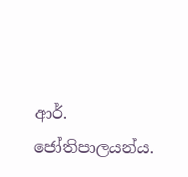ආර්. ජෝතිපාලයන්ය.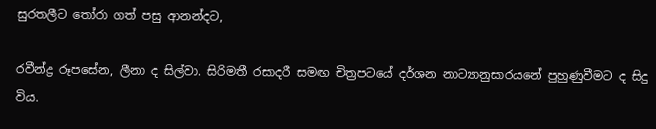සුරතලීට තෝරා ගත් පසු ආනන්දට,

රවීන්ද්‍ර රූපසේන, ලීනා ද සිල්වා. සිරිමතී රසාදරී සමඟ චිත්‍රපටයේ දර්ශන නාට්‍යානුසාරයනේ පුහුණුවීමට ද සිදු විය.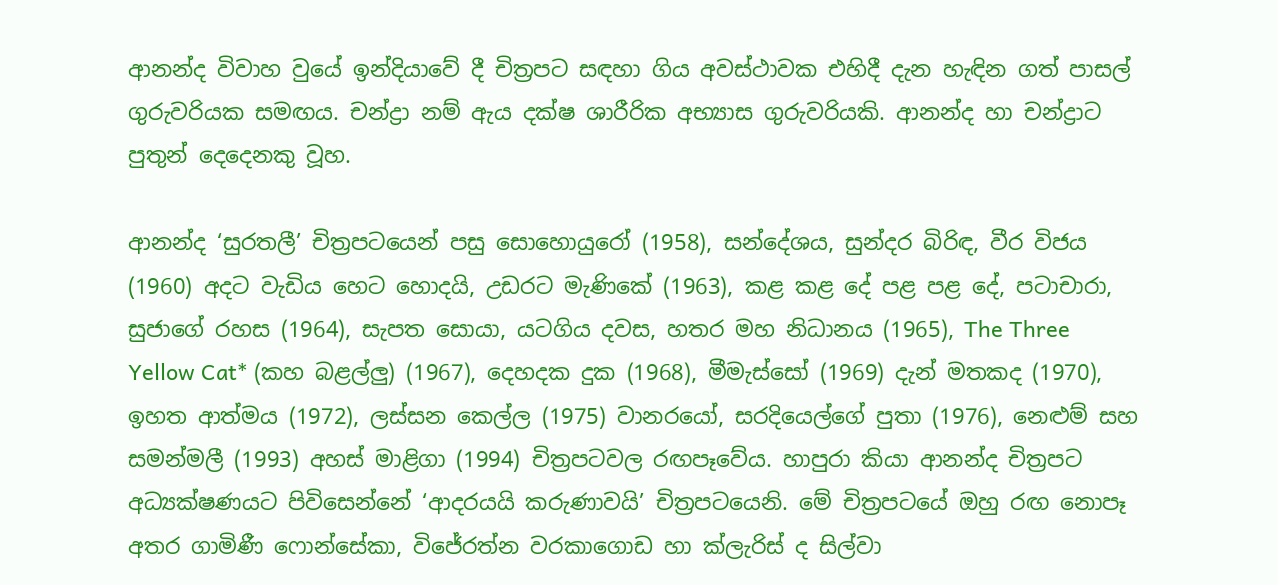ආනන්ද විවාහ වුයේ ඉන්දියාවේ දී චිත්‍රපට සඳහා ගිය අවස්ථාවක එහිදී දැන හැඳින ගත් පාසල් ගුරුවරියක සමඟය. චන්ද්‍රා නම් ඇය දක්ෂ ශාරීරික අභ්‍යාස ගුරුවරියකි. ආනන්ද හා චන්ද්‍රාට පුතුන් දෙදෙනකු වූහ.

ආනන්ද ‘සුරතලී’ චිත්‍රපටයෙන් පසු සොහොයුරෝ (1958), සන්දේශය, සුන්දර බිරිඳ, වීර විජය (1960) අදට වැඩිය හෙට හොදයි, උඩරට මැණිකේ (1963), කළ කළ දේ පළ පළ දේ, පටාචාරා, සුජාගේ රහස (1964), සැපත සොයා, යටගිය දවස, හතර මහ නිධානය (1965), The Three Yellow Cat* (කහ බළල්ලු) (1967), දෙහදක දුක (1968), මීමැස්සෝ (1969) දැන් මතකද (1970), ඉහත ආත්මය (1972), ලස්සන කෙල්ල (1975) වානරයෝ, සරදියෙල්ගේ පුතා (1976), නෙළුම් සහ සමන්මලී (1993) අහස් මාළිගා (1994) චිත්‍රපටවල රඟපෑවේය. හාපුරා කියා ආනන්ද චිත්‍රපට අධ්‍යක්ෂණයට පිවිසෙන්නේ ‘ආදරයයි කරුණාවයි’ චිත්‍රපටයෙනි. මේ චිත්‍රපටයේ ඔහු රඟ නොපෑ අතර ගාමිණී ෆොන්සේකා, විජේරත්න වරකාගොඩ හා ක්ලැරිස් ද සිල්වා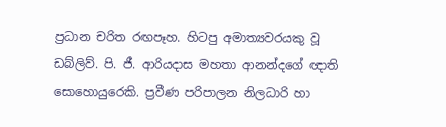ප්‍රධාන චරිත රඟපෑහ. හිටපු අමාත්‍යවරයකු වූ ඩබ්ලිව්. පි. ජී. ආරියදාස මහතා ආනන්දගේ ඥාති සොහොයුරෙකි. ප්‍රවීණ පරිපාලන නිලධාරි හා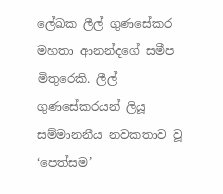ලේඛක ලීල් ගුණසේකර මහතා ආනන්දගේ සමීප මිතුරෙකි. ලීල් ගුණසේකරයන් ලියූ සම්මානනීය නවකතාව වූ ‘පෙත්සම’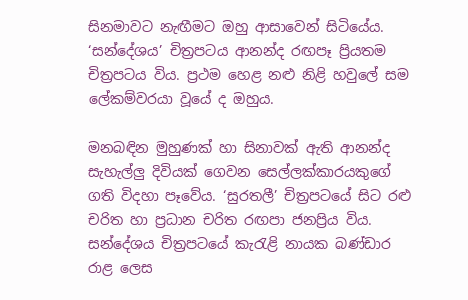සිනමාවට නැඟීමට ඔහු ආසාවෙන් සිටියේය. ‘සන්දේශය’ චිත්‍රපටය ආනන්ද රඟපෑ ප්‍රියතම චිත්‍රපටය විය. ප්‍රථම හෙළ නළු නිළි හවුලේ සම ලේකම්වරයා වූයේ ද ඔහුය.

මනබඳින මුහුණක් හා සිනාවක් ඇති ආනන්ද සැහැල්ලු දිවියක් ගෙවන සෙල්ලක්කාරයකුගේ ගති විදහා පෑවේය. ‘සුරතලී’ චිත්‍රපටයේ සිට රළු චරිත හා ප්‍රධාන චරිත රඟපා ජනප්‍රිය විය. සන්දේශය චිත්‍රපටයේ කැරැළි නායක බණ්ඩාර රාළ ලෙස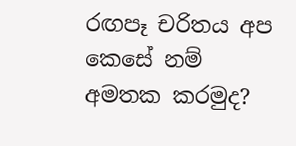රඟපෑ චරිතය අප කෙසේ නම් අමතක කරමුද?